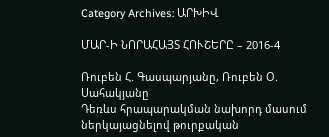Category Archives: ԱՐԽԻՎ

ՄԱՐ-Ի ՆՈՐԱՀԱՅՏ ՀՈՒՇԵՐԸ – 2016-4

Ռուբեն Հ. Գասպարյանը, Ռուբեն Օ. Սահակյանը
Դեռևս հրապարակման նախորդ մասում ներկայացնելով թուրքական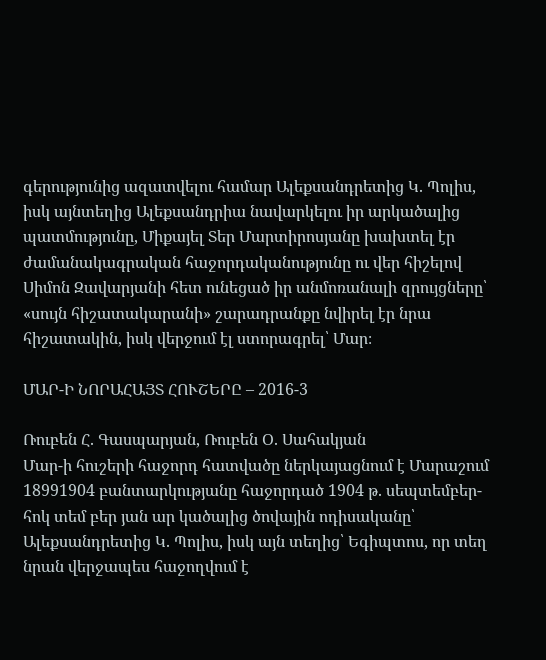գերությունից ազատվելու համար Ալեքսանդրետից Կ. Պոլիս, իսկ այնտեղից Ալեքսանդրիա նավարկելու իր արկածալից պատմությունը, Միքայել Տեր Մարտիրոսյանը խախտել էր ժամանակագրական հաջորդականությունը ու վեր հիշելով Սիմոն Զավարյանի հետ ունեցած իր անմոռանալի զրույցները՝ «սույն հիշատակարանի» շարադրանքը նվիրել էր նրա հիշատակին, իսկ վերջում էլ ստորագրել՝ Մար։

ՄԱՐ-Ի ՆՈՐԱՀԱՅՏ ՀՈՒՇԵՐԸ – 2016-3

Ռուբեն Հ. Գասպարյան, Ռուբեն Օ. Սահակյան
Մար-ի հուշերի հաջորդ հատվածը ներկայացնում է Մարաշում 18991904 բանտարկությանը հաջորդած 1904 թ. սեպտեմբեր-հոկ տեմ բեր յան ար կածալից ծովային ոդիսականը՝ Ալեքսանդրետից Կ. Պոլիս, իսկ այն տեղից՝ Եգիպտոս, որ տեղ նրան վերջապես հաջողվում է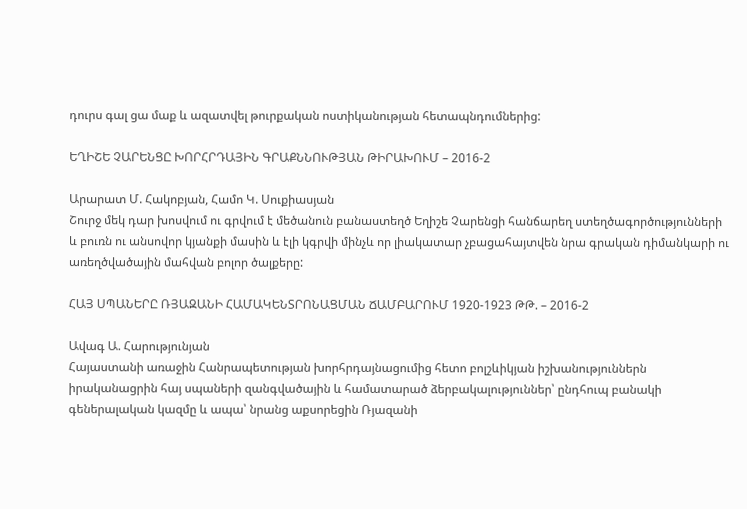դուրս գալ ցա մաք և ազատվել թուրքական ոստիկանության հետապնդումներից:

ԵՂԻՇԵ ՉԱՐԵՆՑԸ ԽՈՐՀՐԴԱՅԻՆ ԳՐԱՔՆՆՈՒԹՅԱՆ ԹԻՐԱԽՈՒՄ – 2016-2

Արարատ Մ. Հակոբյան, Համո Կ. Սուքիասյան
Շուրջ մեկ դար խոսվում ու գրվում է մեծանուն բանաստեղծ Եղիշե Չարենցի հանճարեղ ստեղծագործությունների և բուռն ու անսովոր կյանքի մասին և էլի կգրվի մինչև որ լիակատար չբացահայտվեն նրա գրական դիմանկարի ու առեղծվածային մահվան բոլոր ծալքերը:

ՀԱՅ ՍՊԱՆԵՐԸ ՌՅԱԶԱՆԻ ՀԱՄԱԿԵՆՏՐՈՆԱՑՄԱՆ ՃԱՄԲԱՐՈՒՄ 1920-1923 ԹԹ. – 2016-2

Ավագ Ա. Հարությունյան
Հայաստանի առաջին Հանրապետության խորհրդայնացումից հետո բոլշևիկյան իշխանություններն իրականացրին հայ սպաների զանգվածային և համատարած ձերբակալություններ՝ ընդհուպ բանակի գեներալական կազմը և ապա՝ նրանց աքսորեցին Ռյազանի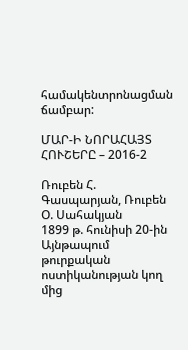համակենտրոնացման ճամբար:

ՄԱՐ-Ի ՆՈՐԱՀԱՅՏ ՀՈՒՇԵՐԸ – 2016-2

Ռուբեն Հ. Գասպարյան, Ռուբեն Օ. Սահակյան
1899 թ. հունիսի 20-ին Այնթապում թուրքական ոստիկանության կող մից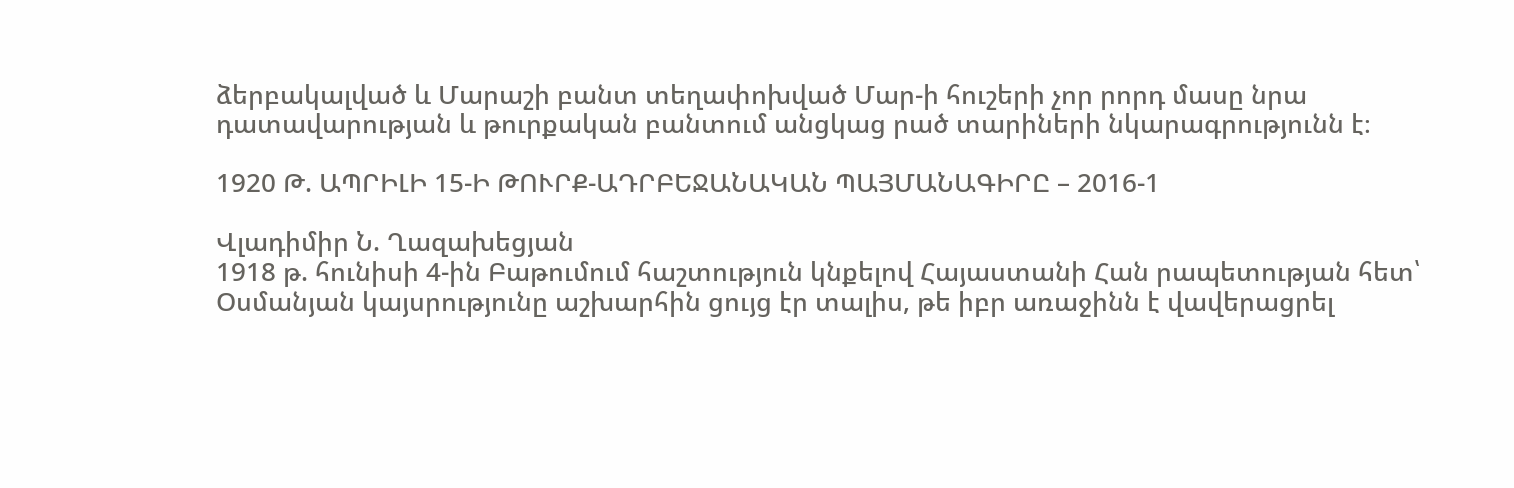ձերբակալված և Մարաշի բանտ տեղափոխված Մար-ի հուշերի չոր րորդ մասը նրա դատավարության և թուրքական բանտում անցկաց րած տարիների նկարագրությունն է։

1920 Թ. ԱՊՐԻԼԻ 15-Ի ԹՈՒՐՔ-ԱԴՐԲԵՋԱՆԱԿԱՆ ՊԱՅՄԱՆԱԳԻՐԸ – 2016-1

Վլադիմիր Ն. Ղազախեցյան
1918 թ. հունիսի 4-ին Բաթումում հաշտություն կնքելով Հայաստանի Հան րապետության հետ՝ Օսմանյան կայսրությունը աշխարհին ցույց էր տալիս, թե իբր առաջինն է վավերացրել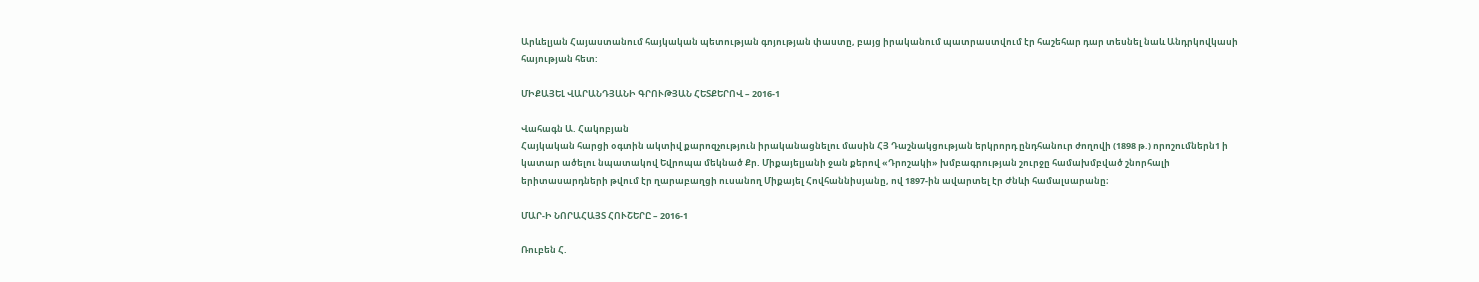Արևելյան Հայաստանում հայկական պետության գոյության փաստը, բայց իրականում պատրաստվում էր հաշեհար դար տեսնել նաև Անդրկովկասի հայության հետ:

ՄԻՔԱՅԵԼ ՎԱՐԱՆԴՅԱՆԻ ԳՐՈՒԹՅԱՆ ՀԵՏՔԵՐՈՎ – 2016-1

Վահագն Ա. Հակոբյան
Հայկական հարցի օգտին ակտիվ քարոզչություն իրականացնելու մասին ՀՅ Դաշնակցության երկրորդ ընդհանուր ժողովի (1898 թ.) որոշումներն1 ի կատար ածելու նպատակով Եվրոպա մեկնած Քր. Միքայելյանի ջան քերով «Դրոշակի» խմբագրության շուրջը համախմբված շնորհալի երիտասարդների թվում էր ղարաբաղցի ուսանող Միքայել Հովհաննիսյանը, ով 1897-ին ավարտել էր Ժնևի համալսարանը։

ՄԱՐ-Ի ՆՈՐԱՀԱՅՏ ՀՈՒՇԵՐԸ – 2016-1

Ռուբեն Հ.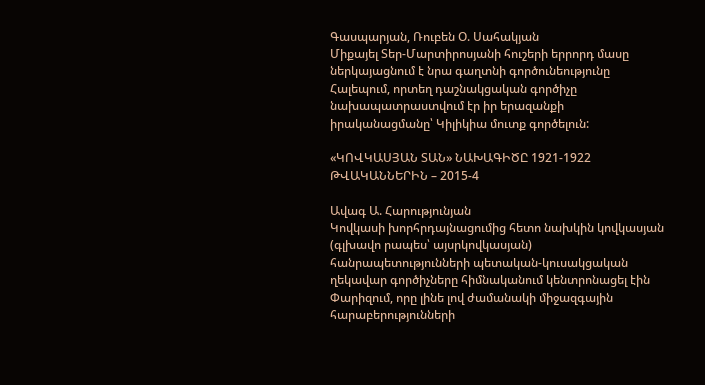Գասպարյան, Ռուբեն Օ. Սահակյան
Միքայել Տեր-Մարտիրոսյանի հուշերի երրորդ մասը ներկայացնում է նրա գաղտնի գործունեությունը Հալեպում, որտեղ դաշնակցական գործիչը նախապատրաստվում էր իր երազանքի իրականացմանը՝ Կիլիկիա մուտք գործելուն:

«ԿՈՎԿԱՍՅԱՆ ՏԱՆ» ՆԱԽԱԳԻԾԸ 1921-1922 ԹՎԱԿԱՆՆԵՐԻՆ – 2015-4

Ավագ Ա. Հարությունյան
Կովկասի խորհրդայնացումից հետո նախկին կովկասյան (գլխավո րապես՝ այսրկովկասյան) հանրապետությունների պետական-կուսակցական ղեկավար գործիչները հիմնականում կենտրոնացել էին Փարիզում, որը լինե լով ժամանակի միջազգային հարաբերությունների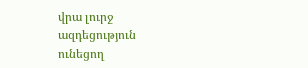վրա լուրջ ազդեցություն ունեցող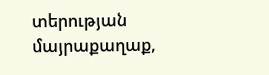տերության մայրաքաղաք,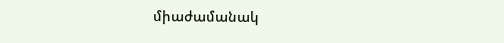միաժամանակ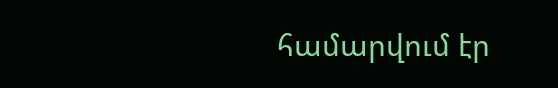համարվում էր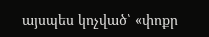այսպես կոչված՝ «փոքր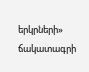երկրների» ճակատագրի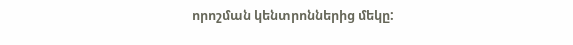որոշման կենտրոններից մեկը: